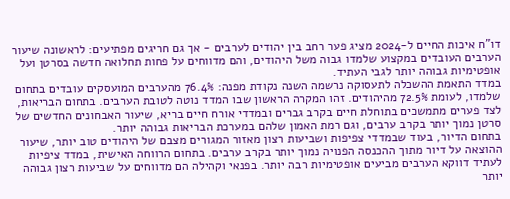דו"ח איכות החיים ל-2024 מציג פער רחב בין יהודים לערבים - אך גם חריגים מפתיעים: לראשונה שיעור הערבים העובדים במקצוע שלמדו גבוה משל היהודים, והם מדווחים על פחות תחלואה חדשה בסרטן ועל אופטימיות גבוהה יותר לגבי העתיד.
במדד התאמת ההשכלה לתעסוקה נרשמה השנה נקודת מפנה: 76.4% מהערבים המועסקים עובדים בתחום שלמדו, לעומת 72.5% מהיהודים. זהו המקרה הראשון שבו המדד נוטה לטובת הערבים. בתחום הבריאות, לצד פערים מתמשכים בתוחלת חיים בקרב גברים ובמדדי אורח חיים בריא, שיעור האבחונים החדשים של סרטן נמוך יותר בקרב ערבים, וגם רמת האמון שלהם במערכת הבריאות גבוהה יותר.
בתחום הדיור, בעוד שבמדדי צפיפות ושביעות רצון מאזור המגורים מצבם של היהודים טוב יותר, שיעור ההוצאה על דיור מתוך ההכנסה הפנויה נמוך יותר בקרב ערבים. בתחום הרווחה האישית, במדד ציפיות לעתיד דווקא הערבים מביעים אופטימיות רבה יותר. בפנאי וקהילה הם מדווחים על שביעות רצון גבוהה יותר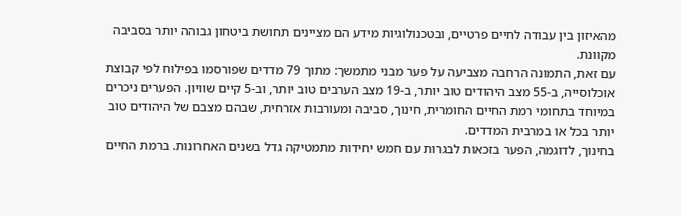מהאיזון בין עבודה לחיים פרטיים, ובטכנולוגיות מידע הם מציינים תחושת ביטחון גבוהה יותר בסביבה מקוונת.
עם זאת, התמונה הרחבה מצביעה על פער מבני מתמשך: מתוך 79 מדדים שפורסמו בפילוח לפי קבוצת אוכלוסייה, ב-55 מצב היהודים טוב יותר, ב-19 מצב הערבים טוב יותר, וב-5 קיים שוויון. הפערים ניכרים במיוחד בתחומי רמת החיים החומרית, חינוך, סביבה ומעורבות אזרחית, שבהם מצבם של היהודים טוב יותר בכל או במרבית המדדים.
בחינוך, לדוגמה, הפער בזכאות לבגרות עם חמש יחידות מתמטיקה גדל בשנים האחרונות. ברמת החיים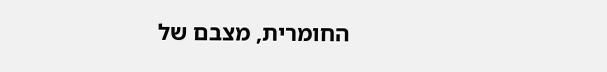החומרית, מצבם של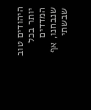היהודים טוב יותר בכל המדדים שנבחנו, אף שבשתי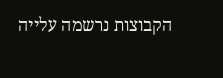הקבוצות נרשמה עלייה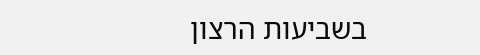בשביעות הרצון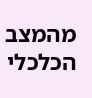מהמצב הכלכלי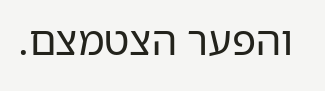והפער הצטמצם.